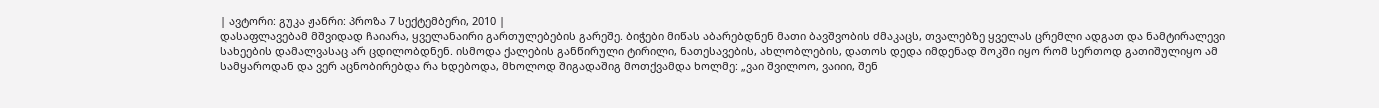| ავტორი: გუკა ჟანრი: პროზა 7 სექტემბერი, 2010 |
დასაფლავებამ მშვიდად ჩაიარა, ყველანაირი გართულებების გარეშე. ბიჭები მიწას აბარებდნენ მათი ბავშვობის ძმაკაცს, თვალებზე ყველას ცრემლი ადგათ და ნამტირალევი სახეების დამალვასაც არ ცდილობდნენ. ისმოდა ქალების განწირული ტირილი, ნათესავების, ახლობლების, დათოს დედა იმდენად შოკში იყო რომ სერთოდ გათიშულიყო ამ სამყაროდან და ვერ აცნობირებდა რა ხდებოდა, მხოლოდ შიგადაშიგ მოთქვამდა ხოლმე: „ვაი შვილოო, ვაიიი, შენ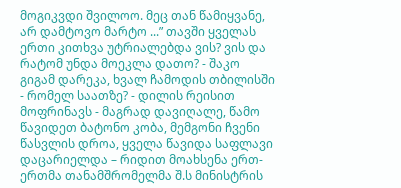მოგიკვდი შვილოო. მეც თან წამიყვანე, არ დამტოვო მარტო ...” თავში ყველას ერთი კითხვა უტრიალებდა ვის? ვის და რატომ უნდა მოეკლა დათო? - შაკო გიგამ დარეკა, ხვალ ჩამოდის თბილისში - რომელ საათზე? - დილის რეისით მოფრინავს - მაგრად დავიღალე, წამო წავიდეთ ბატონო კობა, მემგონი ჩვენი წასვლის დროა, ყველა წავიდა საფლავი დაცარიელდა – რიდით მოახსენა ერთ-ერთმა თანამშრომელმა შ.ს მინისტრის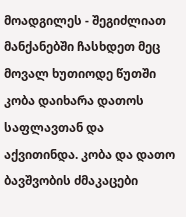მოადგილეს - შეგიძლიათ მანქანებში ჩასხდეთ მეც მოვალ ხუთიოდე წუთში კობა დაიხარა დათოს საფლავთან და აქვითინდა. კობა და დათო ბავშვობის ძმაკაცები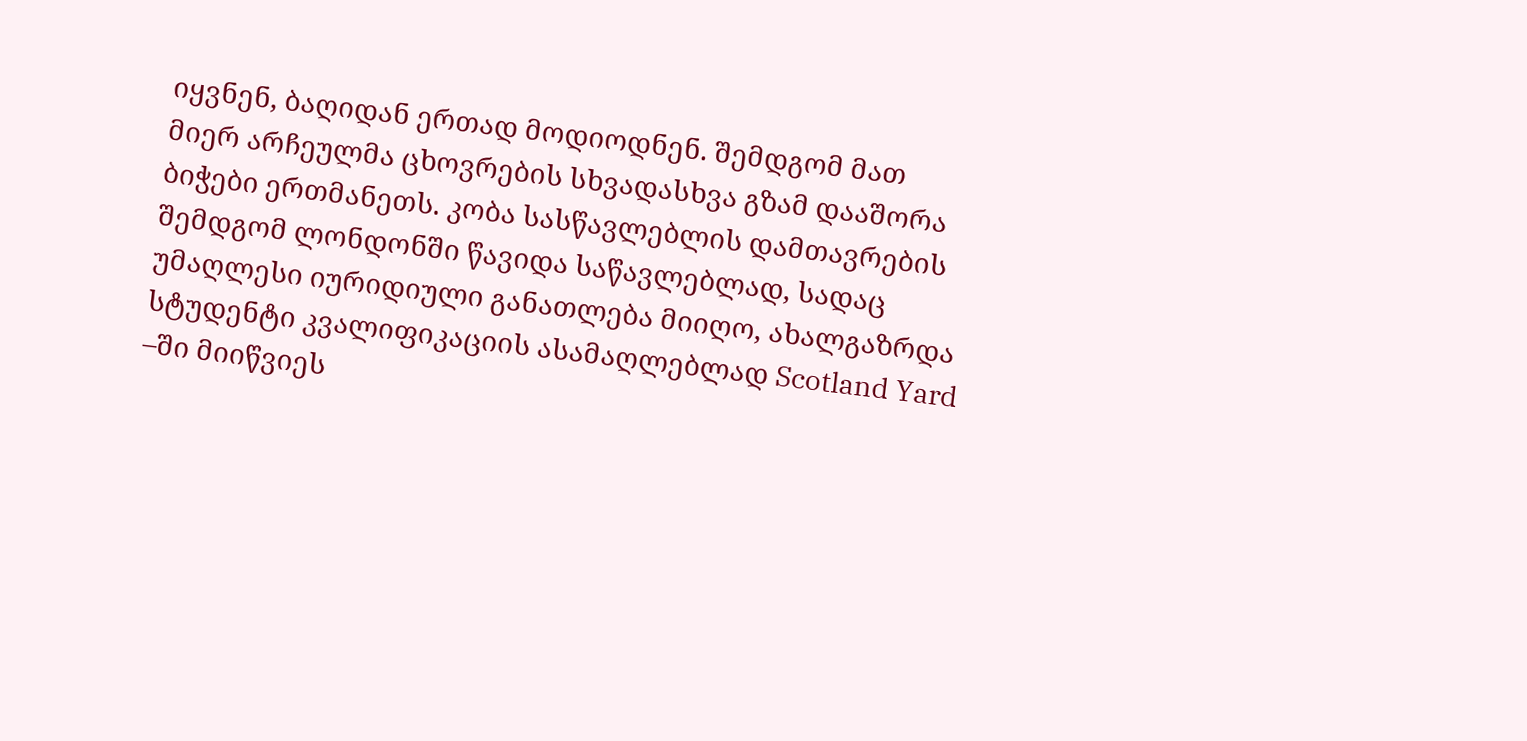იყვნენ, ბაღიდან ერთად მოდიოდნენ. შემდგომ მათ მიერ არჩეულმა ცხოვრების სხვადასხვა გზამ დააშორა ბიჭები ერთმანეთს. კობა სასწავლებლის დამთავრების შემდგომ ლონდონში წავიდა საწავლებლად, სადაც უმაღლესი იურიდიული განათლება მიიღო, ახალგაზრდა სტუდენტი კვალიფიკაციის ასამაღლებლად Scotland Yard –ში მიიწვიეს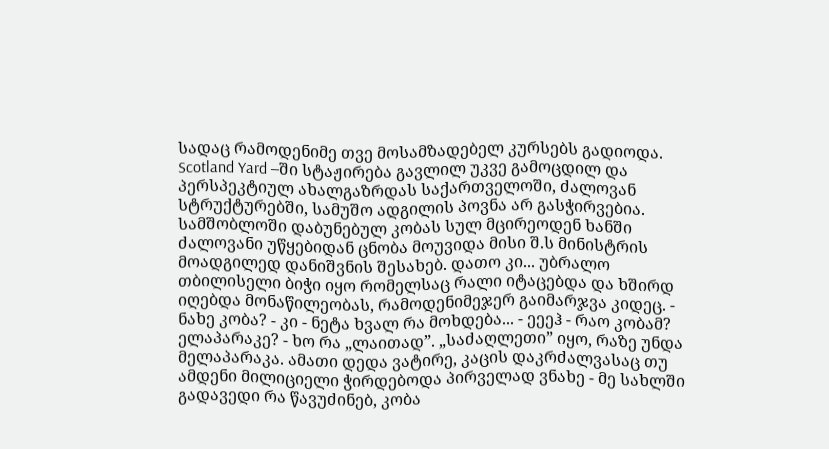სადაც რამოდენიმე თვე მოსამზადებელ კურსებს გადიოდა. Scotland Yard –ში სტაჟირება გავლილ უკვე გამოცდილ და პერსპეკტიულ ახალგაზრდას საქართველოში, ძალოვან სტრუქტურებში, სამუშო ადგილის პოვნა არ გასჭირვებია. სამშობლოში დაბუნებულ კობას სულ მცირეოდენ ხანში ძალოვანი უწყებიდან ცნობა მოუვიდა მისი შ.ს მინისტრის მოადგილედ დანიშვნის შესახებ. დათო კი... უბრალო თბილისელი ბიჭი იყო რომელსაც რალი იტაცებდა და ხშირდ იღებდა მონაწილეობას, რამოდენიმეჯერ გაიმარჯვა კიდეც. - ნახე კობა? - კი - ნეტა ხვალ რა მოხდება... - ეეეჰ - რაო კობამ? ელაპარაკე? - ხო რა „ლაითად”. „საძაღლეთი” იყო, რაზე უნდა მელაპარაკა. ამათი დედა ვატირე, კაცის დაკრძალვასაც თუ ამდენი მილიციელი ჭირდებოდა პირველად ვნახე - მე სახლში გადავედი რა წავუძინებ, კობა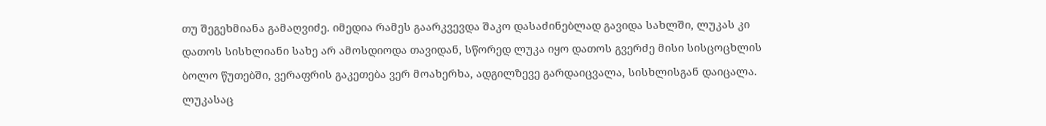თუ შეგეხმიანა გამაღვიძე. იმედია რამეს გაარკვევდა შაკო დასაძინებლად გავიდა სახლში, ლუკას კი დათოს სისხლიანი სახე არ ამოსდიოდა თავიდან, სწორედ ლუკა იყო დათოს გვერძე მისი სისცოცხლის ბოლო წუთებში, ვერაფრის გაკეთება ვერ მოახერხა, ადგილზევე გარდაიცვალა, სისხლისგან დაიცალა. ლუკასაც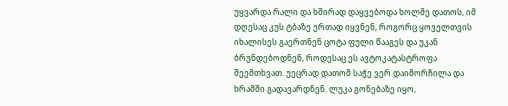უყვარდა რალი და ხშირად დაყვებოდა ხოლმე დათოს, იმ დღესაც კუს ტბაზე ერთად იყვნენ, როგორც ყოველთვის იხალისეს გაერთნენ ცოტა ფული წააგეს და უკან ბრუნდებოდნენ, როდესაც ეს ავტოკატასტროფა შეემთხვათ. უეცრად დათომ საჭე ვერ დაიმორჩილა და ხრამში გადავარდნენ. ლუკა გონებაზე იყო,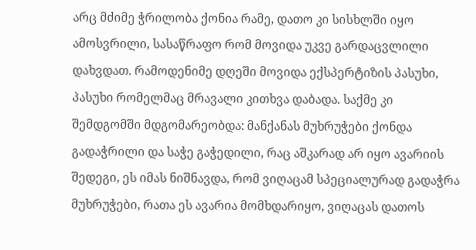არც მძიმე ჭრილობა ქონია რამე, დათო კი სისხლში იყო ამოსვრილი, სასაწრაფო რომ მოვიდა უკვე გარდაცვლილი დახვდათ. რამოდენიმე დღეში მოვიდა ექსპერტიზის პასუხი, პასუხი რომელმაც მრავალი კითხვა დაბადა. საქმე კი შემდგომში მდგომარეობდა: მანქანას მუხრუჭები ქონდა გადაჭრილი და საჭე გაჭედილი, რაც აშკარად არ იყო ავარიის შედეგი, ეს იმას ნიშნავდა, რომ ვიღაცამ სპეციალურად გადაჭრა მუხრუჭები, რათა ეს ავარია მომხდარიყო, ვიღაცას დათოს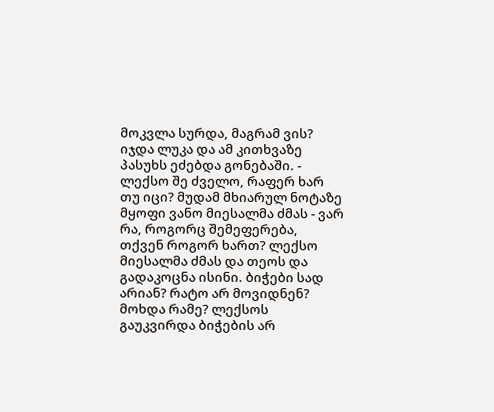მოკვლა სურდა, მაგრამ ვის? იჯდა ლუკა და ამ კითხვაზე პასუხს ეძებდა გონებაში. - ლექსო შე ძველო, რაფერ ხარ თუ იცი? მუდამ მხიარულ ნოტაზე მყოფი ვანო მიესალმა ძმას - ვარ რა, როგორც შემეფერება, თქვენ როგორ ხართ? ლექსო მიესალმა ძმას და თეოს და გადაკოცნა ისინი. ბიჭები სად არიან? რატო არ მოვიდნენ? მოხდა რამე? ლექსოს გაუკვირდა ბიჭების არ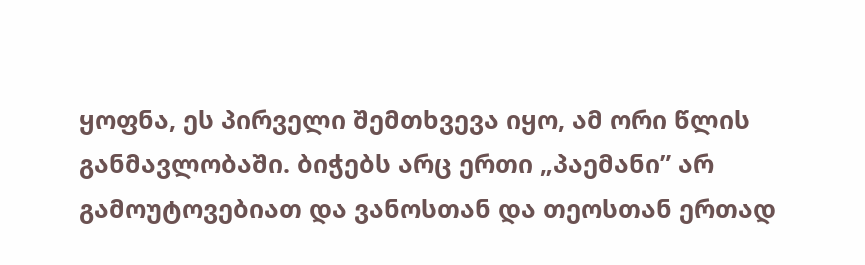ყოფნა, ეს პირველი შემთხვევა იყო, ამ ორი წლის განმავლობაში. ბიჭებს არც ერთი „პაემანი” არ გამოუტოვებიათ და ვანოსთან და თეოსთან ერთად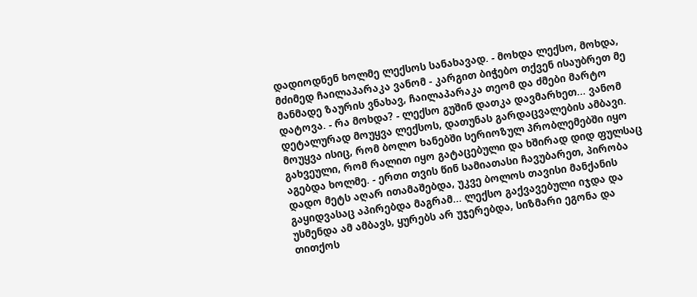დადიოდნენ ხოლმე ლექსოს სანახავად. - მოხდა ლექსო, მოხდა, მძიმედ ჩაილაპარაკა ვანომ - კარგით ბიჭებო თქვენ ისაუბრეთ მე მანმადე ზაურის ვნახავ, ჩაილაპარაკა თეომ და ძმები მარტო დატოვა. - რა მოხდა? - ლექსო გუშინ დათკა დავმარხეთ... ვანომ დეტალურად მოუყვა ლექსოს, დათუნას გარდაცვალების ამბავი. მოუყვა ისიც, რომ ბოლო ხანებში სერიოზულ პრობლემებში იყო გახვეული, რომ რალით იყო გატაცებული და ხშირად დიდ ფულსაც აგებდა ხოლმე. - ერთი თვის წინ სამიათასი ჩავუბარეთ, პირობა დადო მეტს აღარ ითამაშებდა, უკვე ბოლოს თავისი მანქანის გაყიდვასაც აპირებდა მაგრამ... ლექსო გაქვავებული იჯდა და უსმენდა ამ ამბავს, ყურებს არ უჯერებდა, სიზმარი ეგონა და თითქოს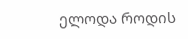ელოდა როდის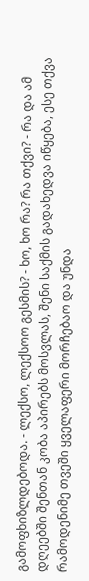გამოფხიზლდებოდა. - ლექსო, ლექსოო გესმის? - ხო, ხო რა? რა თქვი? - რა და ამ დღეებში შენთან კობა აპირებს მოსვლას, შენი საქმის გადახედვა იწყება, ესე თქვა რამოდენიმე თვეში ყველაფერი მორჩებაო და უნდა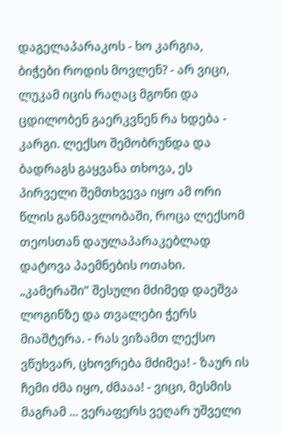დაგელაპარაკოს - ხო კარგია, ბიჭები როდის მოვლენ? - არ ვიცი, ლუკამ იცის რაღაც მგონი და ცდილობენ გაერკვნენ რა ხდება - კარგი. ლექსო შემობრუნდა და ბადრაგს გაყვანა თხოვა, ეს პირველი შემთხვევა იყო ამ ორი წლის განმავლობაში, როცა ლექსომ თეოსთან დაულაპარაკებლად დატოვა პაემნების ოთახი. „კამერაში” შესული მძიმედ დაეშვა ლოგინზე და თვალები ჭერს მიაშტერა. - რას ვიზამთ ლექსო ვწუხვარ, ცხოვრება მძიმეა! - ზაურ ის ჩემი ძმა იყო, ძმააა! - ვიცი, მესმის მაგრამ ... ვერაფერს ვეღარ უშველი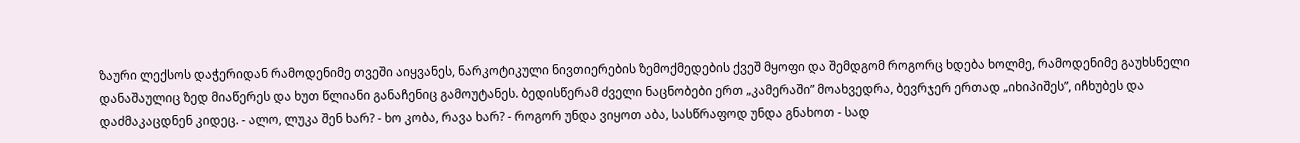ზაური ლექსოს დაჭერიდან რამოდენიმე თვეში აიყვანეს, ნარკოტიკული ნივთიერების ზემოქმედების ქვეშ მყოფი და შემდგომ როგორც ხდება ხოლმე, რამოდენიმე გაუხსნელი დანაშაულიც ზედ მიაწერეს და ხუთ წლიანი განაჩენიც გამოუტანეს. ბედისწერამ ძველი ნაცნობები ერთ „კამერაში” მოახვედრა, ბევრჯერ ერთად „იხიპიშეს”, იჩხუბეს და დაძმაკაცდნენ კიდეც. - ალო, ლუკა შენ ხარ? - ხო კობა, რავა ხარ? - როგორ უნდა ვიყოთ აბა, სასწრაფოდ უნდა გნახოთ - სად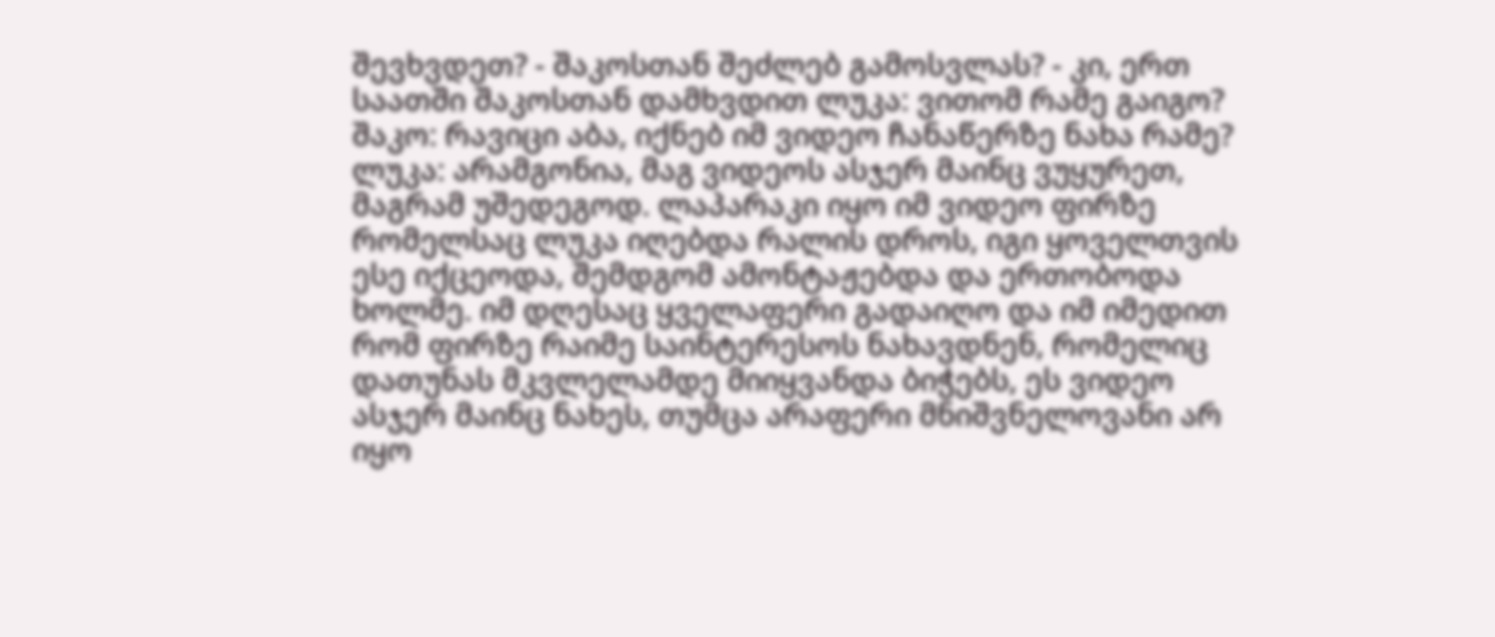შევხვდეთ? - შაკოსთან შეძლებ გამოსვლას? - კი, ერთ საათში შაკოსთან დამხვდით ლუკა: ვითომ რამე გაიგო? შაკო: რავიცი აბა, იქნებ იმ ვიდეო ჩანაწერზე ნახა რამე? ლუკა: არამგონია, მაგ ვიდეოს ასჯერ მაინც ვუყურეთ, მაგრამ უშედეგოდ. ლაპარაკი იყო იმ ვიდეო ფირზე რომელსაც ლუკა იღებდა რალის დროს, იგი ყოველთვის ესე იქცეოდა, შემდგომ ამონტაჟებდა და ერთობოდა ხოლმე. იმ დღესაც ყველაფერი გადაიღო და იმ იმედით რომ ფირზე რაიმე საინტერესოს ნახავდნენ, რომელიც დათუნას მკვლელამდე მიიყვანდა ბიჭებს, ეს ვიდეო ასჯერ მაინც ნახეს, თუმცა არაფერი მნიშვნელოვანი არ იყო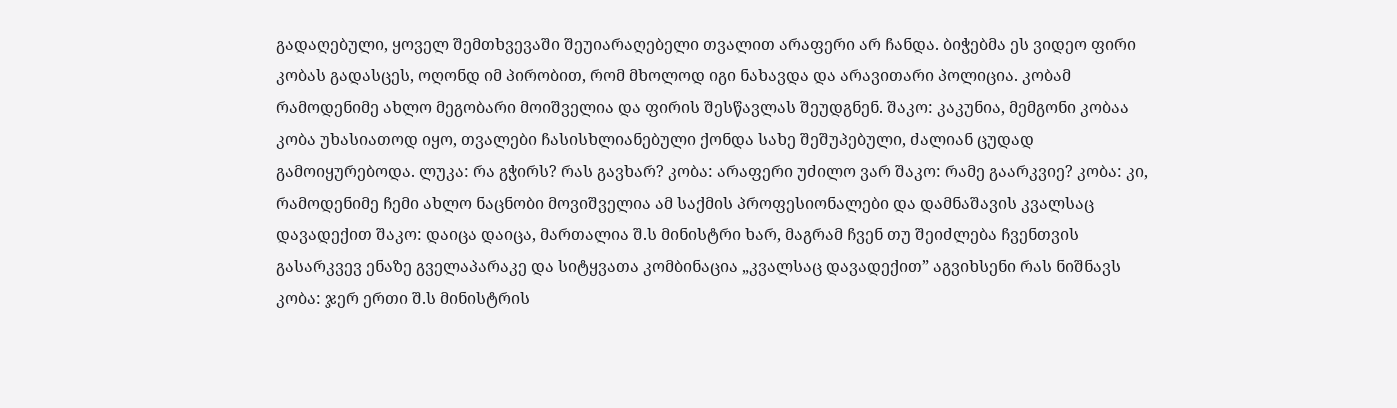გადაღებული, ყოველ შემთხვევაში შეუიარაღებელი თვალით არაფერი არ ჩანდა. ბიჭებმა ეს ვიდეო ფირი კობას გადასცეს, ოღონდ იმ პირობით, რომ მხოლოდ იგი ნახავდა და არავითარი პოლიცია. კობამ რამოდენიმე ახლო მეგობარი მოიშველია და ფირის შესწავლას შეუდგნენ. შაკო: კაკუნია, მემგონი კობაა კობა უხასიათოდ იყო, თვალები ჩასისხლიანებული ქონდა სახე შეშუპებული, ძალიან ცუდად გამოიყურებოდა. ლუკა: რა გჭირს? რას გავხარ? კობა: არაფერი უძილო ვარ შაკო: რამე გაარკვიე? კობა: კი, რამოდენიმე ჩემი ახლო ნაცნობი მოვიშველია ამ საქმის პროფესიონალები და დამნაშავის კვალსაც დავადექით შაკო: დაიცა დაიცა, მართალია შ.ს მინისტრი ხარ, მაგრამ ჩვენ თუ შეიძლება ჩვენთვის გასარკვევ ენაზე გველაპარაკე და სიტყვათა კომბინაცია „კვალსაც დავადექით” აგვიხსენი რას ნიშნავს კობა: ჯერ ერთი შ.ს მინისტრის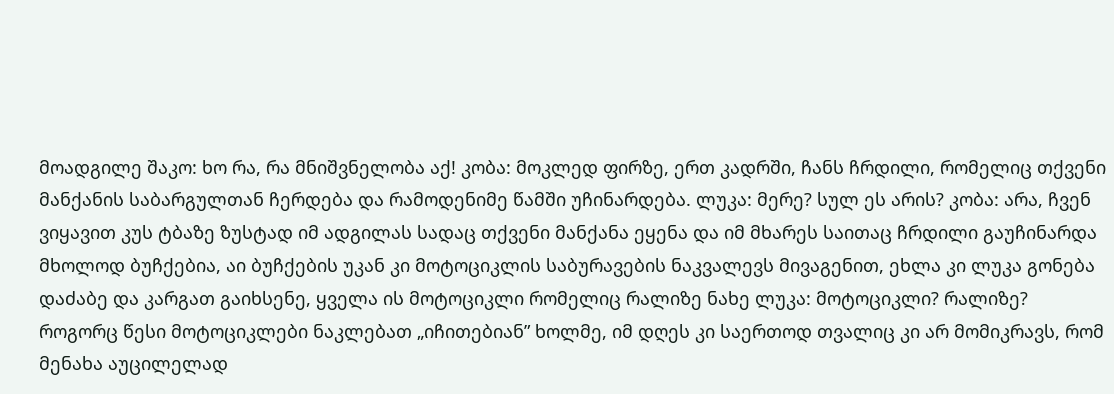მოადგილე შაკო: ხო რა, რა მნიშვნელობა აქ! კობა: მოკლედ ფირზე, ერთ კადრში, ჩანს ჩრდილი, რომელიც თქვენი მანქანის საბარგულთან ჩერდება და რამოდენიმე წამში უჩინარდება. ლუკა: მერე? სულ ეს არის? კობა: არა, ჩვენ ვიყავით კუს ტბაზე ზუსტად იმ ადგილას სადაც თქვენი მანქანა ეყენა და იმ მხარეს საითაც ჩრდილი გაუჩინარდა მხოლოდ ბუჩქებია, აი ბუჩქების უკან კი მოტოციკლის საბურავების ნაკვალევს მივაგენით, ეხლა კი ლუკა გონება დაძაბე და კარგათ გაიხსენე, ყველა ის მოტოციკლი რომელიც რალიზე ნახე ლუკა: მოტოციკლი? რალიზე? როგორც წესი მოტოციკლები ნაკლებათ „იჩითებიან” ხოლმე, იმ დღეს კი საერთოდ თვალიც კი არ მომიკრავს, რომ მენახა აუცილელად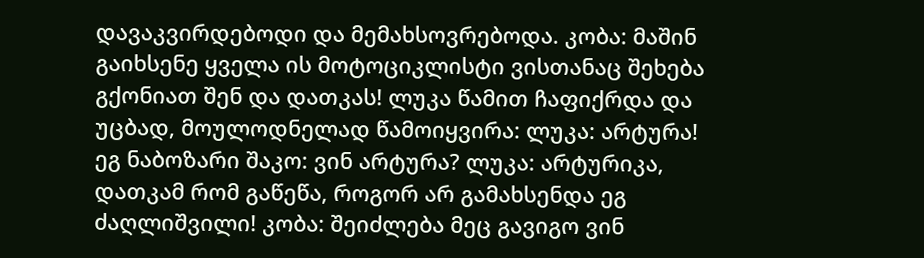დავაკვირდებოდი და მემახსოვრებოდა. კობა: მაშინ გაიხსენე ყველა ის მოტოციკლისტი ვისთანაც შეხება გქონიათ შენ და დათკას! ლუკა წამით ჩაფიქრდა და უცბად, მოულოდნელად წამოიყვირა: ლუკა: არტურა! ეგ ნაბოზარი შაკო: ვინ არტურა? ლუკა: არტურიკა, დათკამ რომ გაწეწა, როგორ არ გამახსენდა ეგ ძაღლიშვილი! კობა: შეიძლება მეც გავიგო ვინ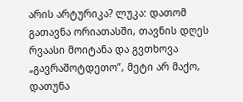არის არტურიკა? ლუკა: დათომ გათავნა ორიათასში, თავნის დღეს რვაასი მოიტანა და გვთხოვა „გავრაშოტდეთო”, მეტი არ მაქო, დათუნა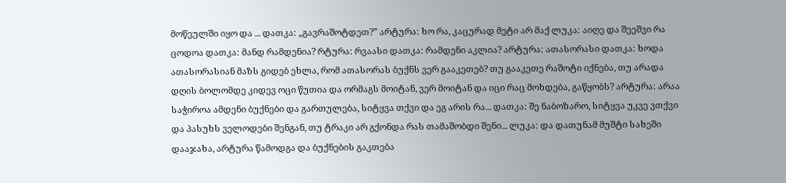მოწეულში იყო და ... დათკა: „გავრაშოტდეთ?” არტურა: ხო რა, კაცურად მეტი არ მაქ ლუკა: აიღე და შეეშვი რა ცოდოა დათკა: მანდ რამდენია? რტურა: რვაასი დათკა: რამდენი აკლია? არტურა: ათასორასი დათკა: ხოდა ათასორასიან მაზს გიდებ ეხლა, რომ ათასორას ბუქნს ვერ გააკეთებ? თუ გააკეთე რაშოტი იქნება, თუ არადა დღის ბოლომდე კიდევ ოცი წუთია და ორმაგს მოიტან, ვერ მოიტან და იცი რაც მოხდება, გაწყობს? არტურა: არაა საჭიროა ამდენი ბუქნები და გართულება, სიტყვა თქვი და ეგ არის რა... დათკა: შე ნაბოზარო, სიტყვა უკვე ვთქვი და პასუხს ველოდები შენგან, თუ ტრაკი არ გქონდა რას თამაშობდი შენი... ლუკა: და დათუნამ მუშტი სახეში დააჯახა, არტურა წამოდგა და ბუქნების გაკთება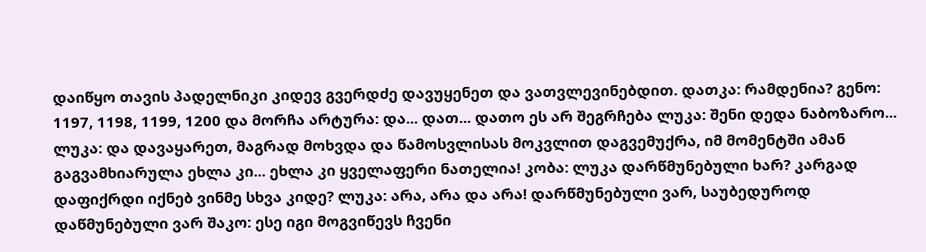დაიწყო თავის პადელნიკი კიდევ გვერდძე დავუყენეთ და ვათვლევინებდით. დათკა: რამდენია? გენო: 1197, 1198, 1199, 1200 და მორჩა არტურა: და... დათ... დათო ეს არ შეგრჩება ლუკა: შენი დედა ნაბოზარო... ლუკა: და დავაყარეთ, მაგრად მოხვდა და წამოსვლისას მოკვლით დაგვემუქრა, იმ მომენტში ამან გაგვამხიარულა ეხლა კი... ეხლა კი ყველაფერი ნათელია! კობა: ლუკა დარწმუნებული ხარ? კარგად დაფიქრდი იქნებ ვინმე სხვა კიდე? ლუკა: არა, არა და არა! დარწმუნებული ვარ, საუბედუროდ დაწმუნებული ვარ შაკო: ესე იგი მოგვიწევს ჩვენი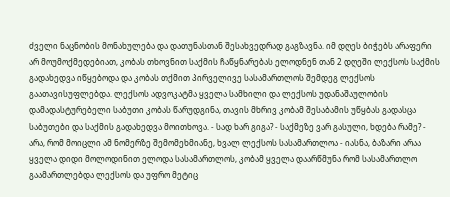ძველი ნაცნობის მონახულება და დათუნასთან შესახვედრად გაგზავნა. იმ დღეს ბიჭებს არაფერი არ მოუმოქმედებიათ, კობას თხოვნით საქმის ჩაწყნარებას ელოდნენ თან 2 დღეში ლექსოს საქმის გადახედვა იწყებოდა და კობას თქმით პირველივე სასამართლოს შემდეგ ლექსოს გაათავისუფლებდა. ლექსოს ადვოკატმა ყველა სამხილი და ლექსოს უდანაშაულობის დამადასტურებელი საბუთი კობას წარუდგინა, თავის მხრივ კობამ შესაბამის უწყბას გადასცა საბუთები და საქმის გადახედვა მოითხოვა. - სად ხარ გიგა? - საქმეზე ვარ გასული, ხდება რამე? - არა, რომ მოიცლი ამ ნომერზე შემომეხმიანე, ხვალ ლექსოს სასამართლოა - იასნა, ბაზარი არაა ყველა დიდი მოლოდინით ელოდა სასამართლოს, კობამ ყველა დაარწმუნა რომ სასამართლო გაამართლებდა ლექსოს და უფრო მეტიც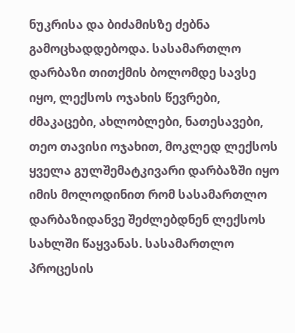ნუკრისა და ბიძამისზე ძებნა გამოცხადდებოდა. სასამართლო დარბაზი თითქმის ბოლომდე სავსე იყო, ლექსოს ოჯახის წევრები, ძმაკაცები, ახლობლები, ნათესავები, თეო თავისი ოჯახით, მოკლედ ლექსოს ყველა გულშემატკივარი დარბაზში იყო იმის მოლოდინით რომ სასამართლო დარბაზიდანვე შეძლებდნენ ლექსოს სახლში წაყვანას. სასამართლო პროცესის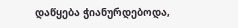დაწყება ჭიანურდებოდა,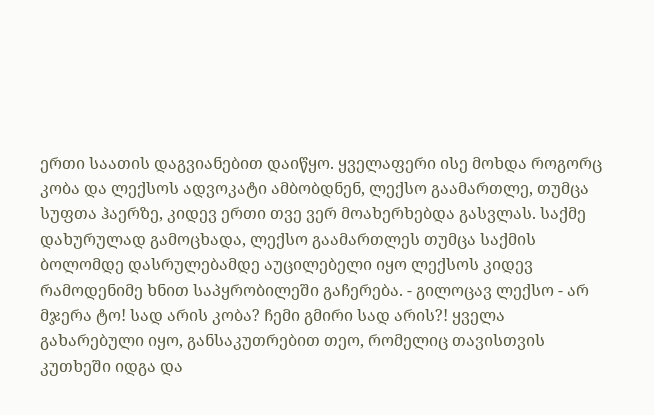ერთი საათის დაგვიანებით დაიწყო. ყველაფერი ისე მოხდა როგორც კობა და ლექსოს ადვოკატი ამბობდნენ, ლექსო გაამართლე, თუმცა სუფთა ჰაერზე, კიდევ ერთი თვე ვერ მოახერხებდა გასვლას. საქმე დახურულად გამოცხადა, ლექსო გაამართლეს თუმცა საქმის ბოლომდე დასრულებამდე აუცილებელი იყო ლექსოს კიდევ რამოდენიმე ხნით საპყრობილეში გაჩერება. - გილოცავ ლექსო - არ მჯერა ტო! სად არის კობა? ჩემი გმირი სად არის?! ყველა გახარებული იყო, განსაკუთრებით თეო, რომელიც თავისთვის კუთხეში იდგა და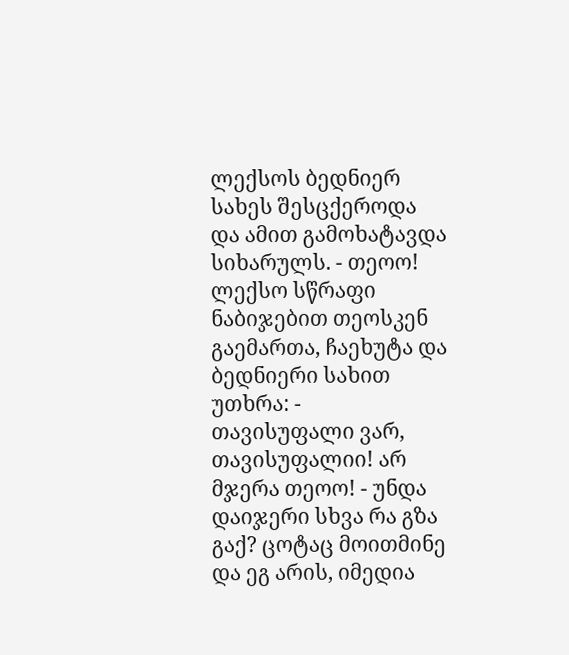ლექსოს ბედნიერ სახეს შესცქეროდა და ამით გამოხატავდა სიხარულს. - თეოო! ლექსო სწრაფი ნაბიჯებით თეოსკენ გაემართა, ჩაეხუტა და ბედნიერი სახით უთხრა: - თავისუფალი ვარ, თავისუფალიი! არ მჯერა თეოო! - უნდა დაიჯერი სხვა რა გზა გაქ? ცოტაც მოითმინე და ეგ არის, იმედია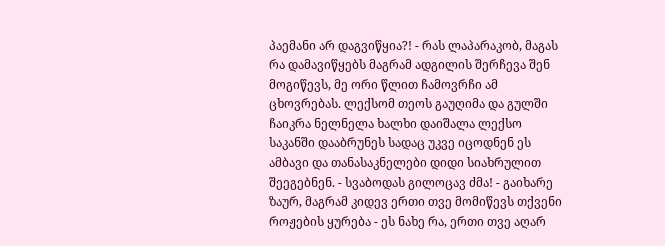პაემანი არ დაგვიწყია?! - რას ლაპარაკობ, მაგას რა დამავიწყებს მაგრამ ადგილის შერჩევა შენ მოგიწევს, მე ორი წლით ჩამოვრჩი ამ ცხოვრებას. ლექსომ თეოს გაუღიმა და გულში ჩაიკრა ნელნელა ხალხი დაიშალა ლექსო საკანში დააბრუნეს სადაც უკვე იცოდნენ ეს ამბავი და თანასაკნელები დიდი სიახრულით შეეგებნენ. - სვაბოდას გილოცავ ძმა! - გაიხარე ზაურ, მაგრამ კიდევ ერთი თვე მომიწევს თქვენი როჟების ყურება - ეს ნახე რა, ერთი თვე აღარ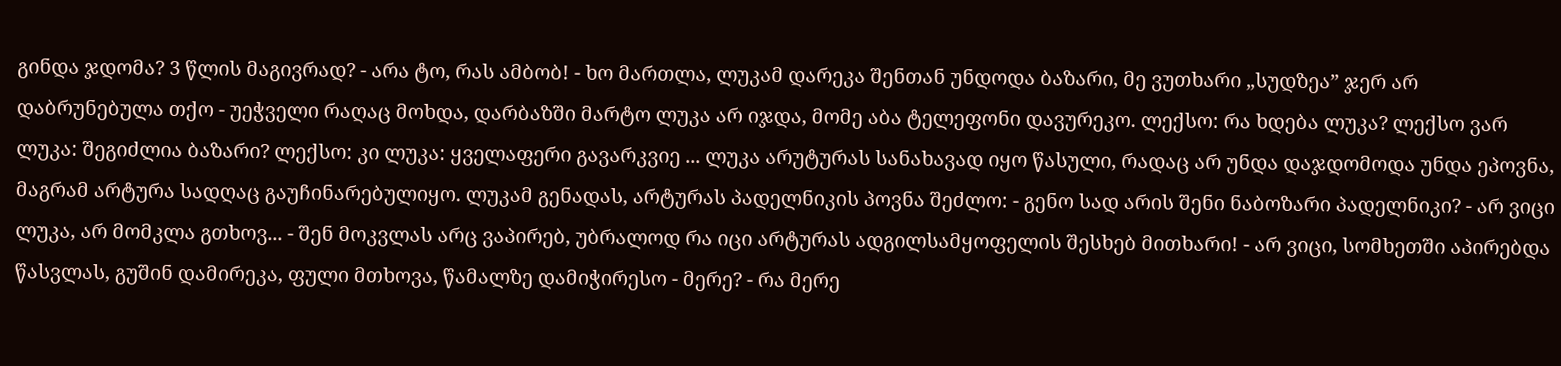გინდა ჯდომა? 3 წლის მაგივრად? - არა ტო, რას ამბობ! - ხო მართლა, ლუკამ დარეკა შენთან უნდოდა ბაზარი, მე ვუთხარი „სუდზეა” ჯერ არ დაბრუნებულა თქო - უეჭველი რაღაც მოხდა, დარბაზში მარტო ლუკა არ იჯდა, მომე აბა ტელეფონი დავურეკო. ლექსო: რა ხდება ლუკა? ლექსო ვარ ლუკა: შეგიძლია ბაზარი? ლექსო: კი ლუკა: ყველაფერი გავარკვიე ... ლუკა არუტურას სანახავად იყო წასული, რადაც არ უნდა დაჯდომოდა უნდა ეპოვნა, მაგრამ არტურა სადღაც გაუჩინარებულიყო. ლუკამ გენადას, არტურას პადელნიკის პოვნა შეძლო: - გენო სად არის შენი ნაბოზარი პადელნიკი? - არ ვიცი ლუკა, არ მომკლა გთხოვ... - შენ მოკვლას არც ვაპირებ, უბრალოდ რა იცი არტურას ადგილსამყოფელის შესხებ მითხარი! - არ ვიცი, სომხეთში აპირებდა წასვლას, გუშინ დამირეკა, ფული მთხოვა, წამალზე დამიჭირესო - მერე? - რა მერე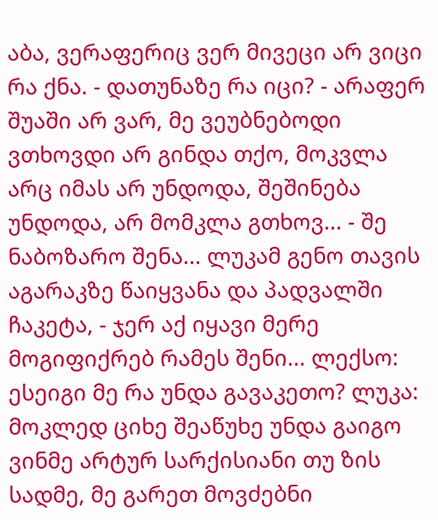აბა, ვერაფერიც ვერ მივეცი არ ვიცი რა ქნა. - დათუნაზე რა იცი? - არაფერ შუაში არ ვარ, მე ვეუბნებოდი ვთხოვდი არ გინდა თქო, მოკვლა არც იმას არ უნდოდა, შეშინება უნდოდა, არ მომკლა გთხოვ... - შე ნაბოზარო შენა... ლუკამ გენო თავის აგარაკზე წაიყვანა და პადვალში ჩაკეტა, - ჯერ აქ იყავი მერე მოგიფიქრებ რამეს შენი... ლექსო: ესეიგი მე რა უნდა გავაკეთო? ლუკა: მოკლედ ციხე შეაწუხე უნდა გაიგო ვინმე არტურ სარქისიანი თუ ზის სადმე, მე გარეთ მოვძებნი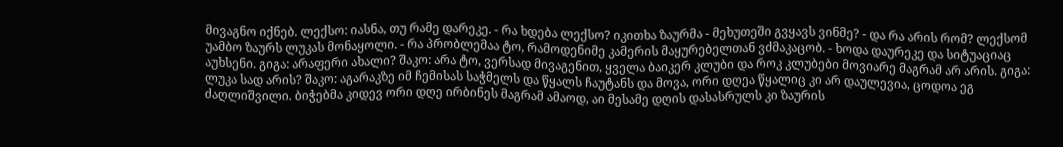მივაგნო იქნებ. ლექსო: იასნა, თუ რამე დარეკე. - რა ხდება ლექსო? იკითხა ზაურმა - მეხუთეში გვყავს ვინმე? - და რა არის რომ? ლექსომ უამბო ზაურს ლუკას მონაყოლი. - რა პრობლემაა ტო, რამოდენიმე კამერის მაყურებელთან ვძმაკაცობ. - ხოდა დაურეკე და სიტუაციაც აუხსენი. გიგა: არაფერი ახალი? შაკო: არა ტო, ვერსად მივაგენით, ყველა ბაიკერ კლუბი და როკ კლუბები მოვიარე მაგრამ არ არის. გიგა: ლუკა სად არის? შაკო: აგარაკზე იმ ჩემისას საჭმელს და წყალს ჩაუტანს და მოვა, ორი დღეა წყალიც კი არ დაულევია, ცოდოა ეგ ძაღლიშვილი. ბიჭებმა კიდევ ორი დღე ირბინეს მაგრამ ამაოდ, აი მესამე დღის დასასრულს კი ზაურის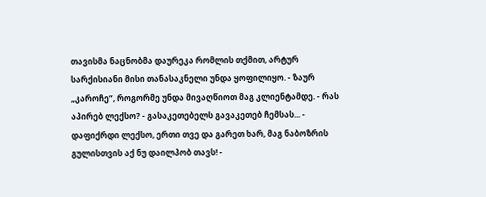თავისმა ნაცნობმა დაურეკა რომლის თქმით, არტურ სარქისიანი მისი თანასაკნელი უნდა ყოფილიყო. - ზაურ „კაროჩე”, როგორმე უნდა მივაღწიოთ მაგ კლიენტამდე. - რას აპირებ ლექსო? - გასაკეთებელს გავაკეთებ ჩემსას... - დაფიქრდი ლექსო, ერთი თვე და გარეთ ხარ, მაგ ნაბოზრის გულისთვის აქ ნუ დაილპობ თავს! -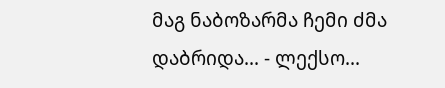მაგ ნაბოზარმა ჩემი ძმა დაბრიდა... - ლექსო...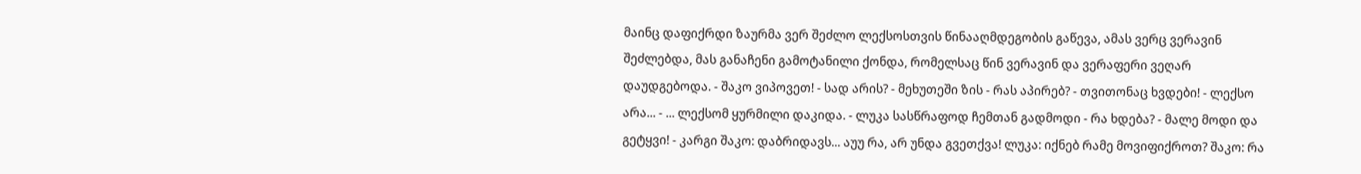მაინც დაფიქრდი ზაურმა ვერ შეძლო ლექსოსთვის წინააღმდეგობის გაწევა, ამას ვერც ვერავინ შეძლებდა, მას განაჩენი გამოტანილი ქონდა, რომელსაც წინ ვერავინ და ვერაფერი ვეღარ დაუდგებოდა. - შაკო ვიპოვეთ! - სად არის? - მეხუთეში ზის - რას აპირებ? - თვითონაც ხვდები! - ლექსო არა... - ... ლექსომ ყურმილი დაკიდა. - ლუკა სასწრაფოდ ჩემთან გადმოდი - რა ხდება? - მალე მოდი და გეტყვი! - კარგი შაკო: დაბრიდავს... აუუ რა, არ უნდა გვეთქვა! ლუკა: იქნებ რამე მოვიფიქროთ? შაკო: რა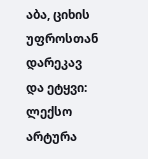აბა, ციხის უფროსთან დარეკავ და ეტყვი: ლექსო არტურა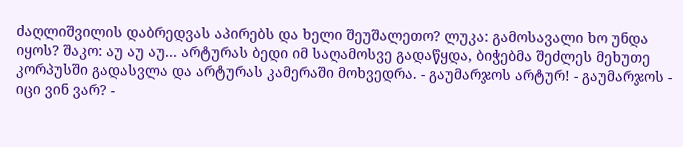ძაღლიშვილის დაბრედვას აპირებს და ხელი შეუშალეთო? ლუკა: გამოსავალი ხო უნდა იყოს? შაკო: აუ აუ აუ... არტურას ბედი იმ საღამოსვე გადაწყდა, ბიჭებმა შეძლეს მეხუთე კორპუსში გადასვლა და არტურას კამერაში მოხვედრა. - გაუმარჯოს არტურ! - გაუმარჯოს - იცი ვინ ვარ? -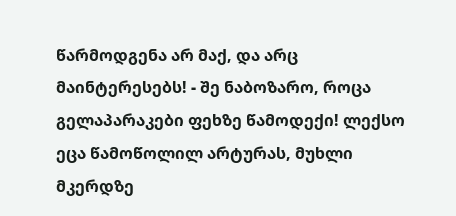წარმოდგენა არ მაქ, და არც მაინტერესებს! - შე ნაბოზარო, როცა გელაპარაკები ფეხზე წამოდექი! ლექსო ეცა წამოწოლილ არტურას, მუხლი მკერდზე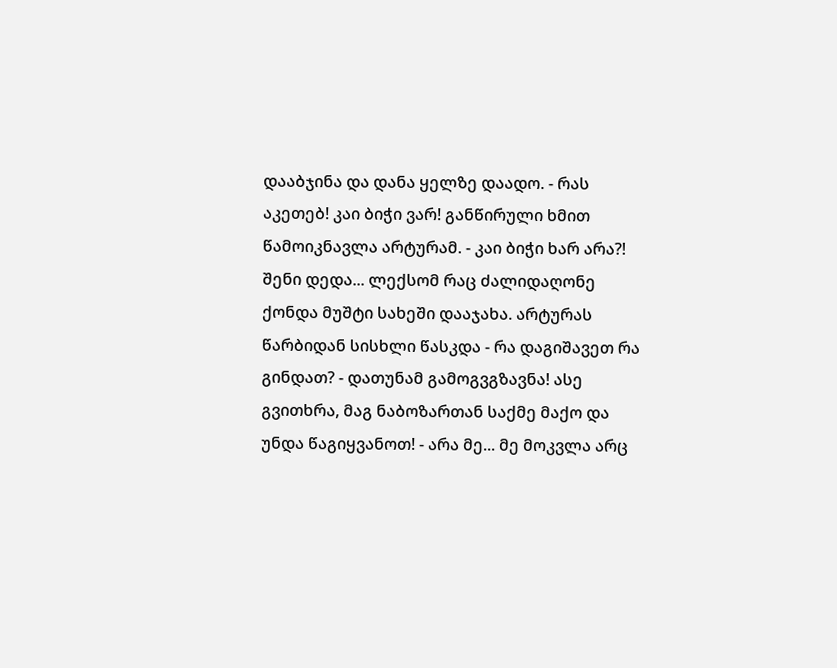დააბჯინა და დანა ყელზე დაადო. - რას აკეთებ! კაი ბიჭი ვარ! განწირული ხმით წამოიკნავლა არტურამ. - კაი ბიჭი ხარ არა?! შენი დედა... ლექსომ რაც ძალიდაღონე ქონდა მუშტი სახეში დააჯახა. არტურას წარბიდან სისხლი წასკდა - რა დაგიშავეთ რა გინდათ? - დათუნამ გამოგვგზავნა! ასე გვითხრა, მაგ ნაბოზართან საქმე მაქო და უნდა წაგიყვანოთ! - არა მე... მე მოკვლა არც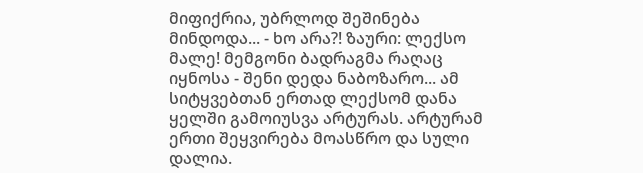მიფიქრია, უბრლოდ შეშინება მინდოდა... - ხო არა?! ზაური: ლექსო მალე! მემგონი ბადრაგმა რაღაც იყნოსა - შენი დედა ნაბოზარო... ამ სიტყვებთან ერთად ლექსომ დანა ყელში გამოიუსვა არტურას. არტურამ ერთი შეყვირება მოასწრო და სული დალია.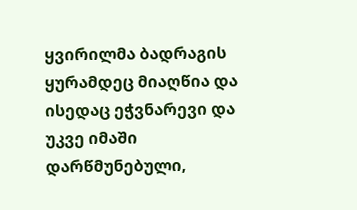ყვირილმა ბადრაგის ყურამდეც მიაღწია და ისედაც ეჭვნარევი და უკვე იმაში დარწმუნებული,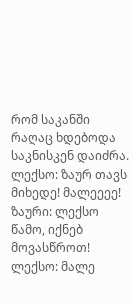რომ საკანში რაღაც ხდებოდა საკნისკენ დაიძრა. ლექსო: ზაურ თავს მიხედე! მალეეეე! ზაური: ლექსო წამო, იქნებ მოვასწროთ! ლექსო: მალე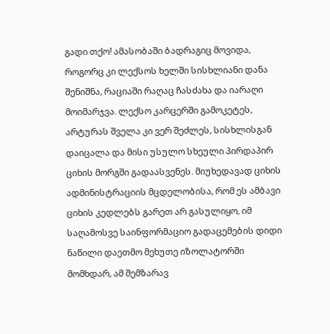გადი თქო! ამასობაში ბადრაგიც მოვიდა, როგორც კი ლექსოს ხელში სისხლიანი დანა შენიშნა, რაციაში რაღაც ჩასძახა და იარაღი მოიმარჯვა. ლექსო კარცერში გამოკეტეს, არტურას შველა კი ვერ შეძლეს, სისხლისგან დაიცალა და მისი უსულო სხეული პირდაპირ ციხის მორგში გადაასვენეს. მიუხედავად ციხის ადმინისტრაციის მცდელობისა, რომ ეს ამბავი ციხის კედლებს გარეთ არ გასულიყო, იმ საღამოსვე საინფორმაციო გადაცემების დიდი ნაწილი დაეთმო მეხუთე იზოლატორში მომხდარ, ამ შემზარავ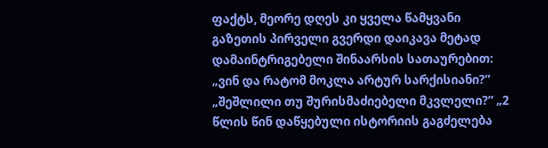ფაქტს, მეორე დღეს კი ყველა წამყვანი გაზეთის პირველი გვერდი დაიკავა მეტად დამაინტრიგებელი შინაარსის სათაურებით: „ვინ და რატომ მოკლა არტურ სარქისიანი?” „შეშლილი თუ შურისმაძიებელი მკვლელი?” „2 წლის წინ დაწყებული ისტორიის გაგძელება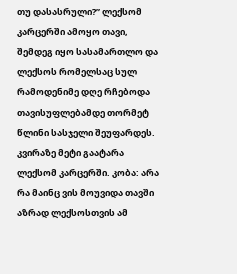თუ დასასრული?” ლექსომ კარცერში ამოყო თავი, შემდეგ იყო სასამართლო და ლექსოს რომელსაც სულ რამოდენიმე დღე რჩებოდა თავისუფლებამდე თორმეტ წლინი სასჯელი შეუფარდეს. კვირაზე მეტი გაატარა ლექსომ კარცერში. კობა: არა რა მაინც ვის მოუვიდა თავში აზრად ლექსოსთვის ამ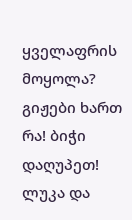ყველაფრის მოყოლა? გიჟები ხართ რა! ბიჭი დაღუპეთ! ლუკა და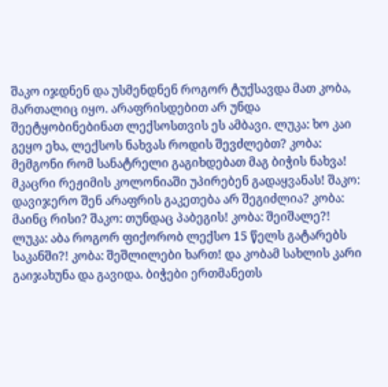შაკო იჯდნენ და უსმენდნენ როგორ ტუქსავდა მათ კობა, მართალიც იყო. არაფრისდებით არ უნდა შეეტყობინებინათ ლექსოსთვის ეს ამბავი. ლუკა: ხო კაი გეყო ეხა, ლექსოს ნახვას როდის შევძლებთ? კობა: მემგონი რომ სანატრელი გაგიხდებათ მაგ ბიჭის ნახვა! მკაცრი რეჟიმის კოლონიაში უპირებენ გადაყვანას! შაკო: დავიჯერო შენ არაფრის გაკეთება არ შეგიძლია? კობა: მაინც რისი? შაკო: თუნდაც პაბეგის! კობა: შეიშალე?! ლუკა: აბა როგორ ფიქორობ ლექსო 15 წელს გატარებს საკანში?! კობა: შეშლილები ხართ! და კობამ სახლის კარი გაიჯახუნა და გავიდა. ბიჭები ერთმანეთს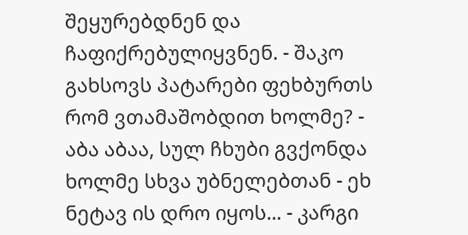შეყურებდნენ და ჩაფიქრებულიყვნენ. - შაკო გახსოვს პატარები ფეხბურთს რომ ვთამაშობდით ხოლმე? - აბა აბაა, სულ ჩხუბი გვქონდა ხოლმე სხვა უბნელებთან - ეხ ნეტავ ის დრო იყოს... - კარგი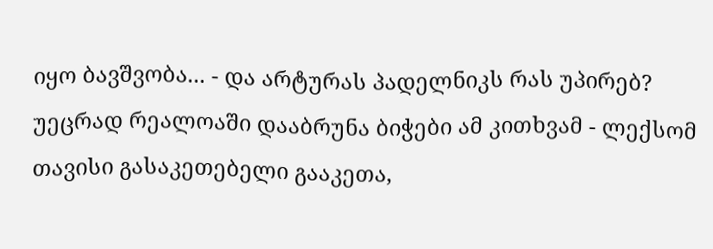იყო ბავშვობა... - და არტურას პადელნიკს რას უპირებ? უეცრად რეალოაში დააბრუნა ბიჭები ამ კითხვამ - ლექსომ თავისი გასაკეთებელი გააკეთა,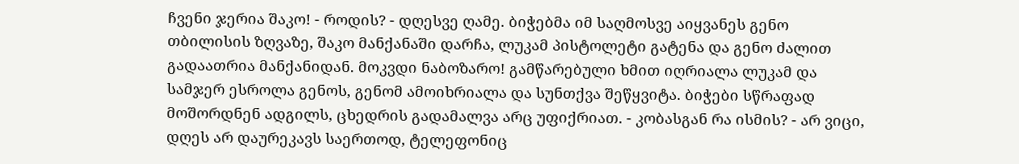ჩვენი ჯერია შაკო! - როდის? - დღესვე ღამე. ბიჭებმა იმ საღმოსვე აიყვანეს გენო თბილისის ზღვაზე, შაკო მანქანაში დარჩა, ლუკამ პისტოლეტი გატენა და გენო ძალით გადაათრია მანქანიდან. მოკვდი ნაბოზარო! გამწარებული ხმით იღრიალა ლუკამ და სამჯერ ესროლა გენოს, გენომ ამოიხრიალა და სუნთქვა შეწყვიტა. ბიჭები სწრაფად მოშორდნენ ადგილს, ცხედრის გადამალვა არც უფიქრიათ. - კობასგან რა ისმის? - არ ვიცი, დღეს არ დაურეკავს საერთოდ, ტელეფონიც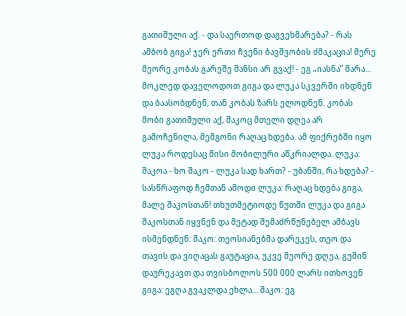გათიშული აქ. - და საერთოდ დაგვეხმარება? - რას ამბობ გიგა! ჯერ ერთი ჩვენი ბავშვობის ძმაკაცია! მერე მეორე კობას გარეშე შანსი არ გვაქ! - ეგ „იასნა” მარა... მოკლედ დაველოდოთ გიგა და ლუკა სკვერში იხდნენ და ბაასობდნენ, თან კობას ზარს ელოდნენ. კობას მობი გათიშული აქ, შაკოც მთელი დღეა არ გამოჩენილა, მემგონი რაღაც ხდება. ამ ფიქრებში იყო ლუკა როდესაც მისი მობილური აწკრიალდა. ლუკა: შაკოა - ხო შაკო - ლუკა სად ხართ? - უბანში, რა ხდება? - სასწრაფოდ ჩემთან ამოდი ლუკა: რაღაც ხდება გიგა, მალე შაკოსთან! თხუთმეტიოდე წუთში ლუკა და გიგა შაკოსთან იყვნენ და მეტად შემაძრწუნებელ ამბავს ისმენდნენ: შაკო: თეოსიანებმა დარეკეს, თეო და თავის და ვიღაცას გაუტაცია, უკვე მეორე დღეა, გუშინ დაურეკავთ და თვისბოლოს 500 000 ლარს ითხოვენ გიგა: ეგღა გვაკლდა ეხლა... შაკო: ეგ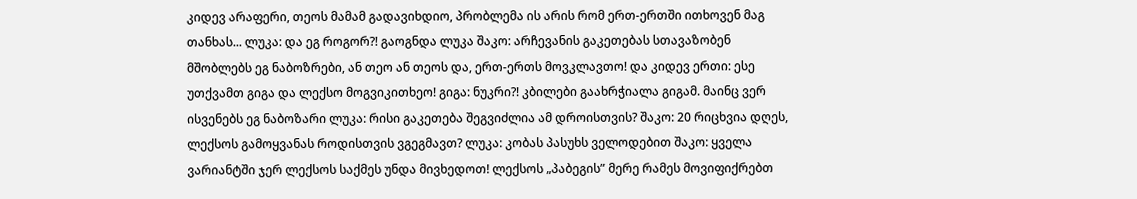კიდევ არაფერი, თეოს მამამ გადავიხდიო, პრობლემა ის არის რომ ერთ-ერთში ითხოვენ მაგ თანხას... ლუკა: და ეგ როგორ?! გაოგნდა ლუკა შაკო: არჩევანის გაკეთებას სთავაზობენ მშობლებს ეგ ნაბოზრები, ან თეო ან თეოს და, ერთ-ერთს მოვკლავთო! და კიდევ ერთი: ესე უთქვამთ გიგა და ლექსო მოგვიკითხეო! გიგა: ნუკრი?! კბილები გაახრჭიალა გიგამ. მაინც ვერ ისვენებს ეგ ნაბოზარი ლუკა: რისი გაკეთება შეგვიძლია ამ დროისთვის? შაკო: 20 რიცხვია დღეს, ლექსოს გამოყვანას როდისთვის ვგეგმავთ? ლუკა: კობას პასუხს ველოდებით შაკო: ყველა ვარიანტში ჯერ ლექსოს საქმეს უნდა მივხედოთ! ლექსოს „პაბეგის” მერე რამეს მოვიფიქრებთ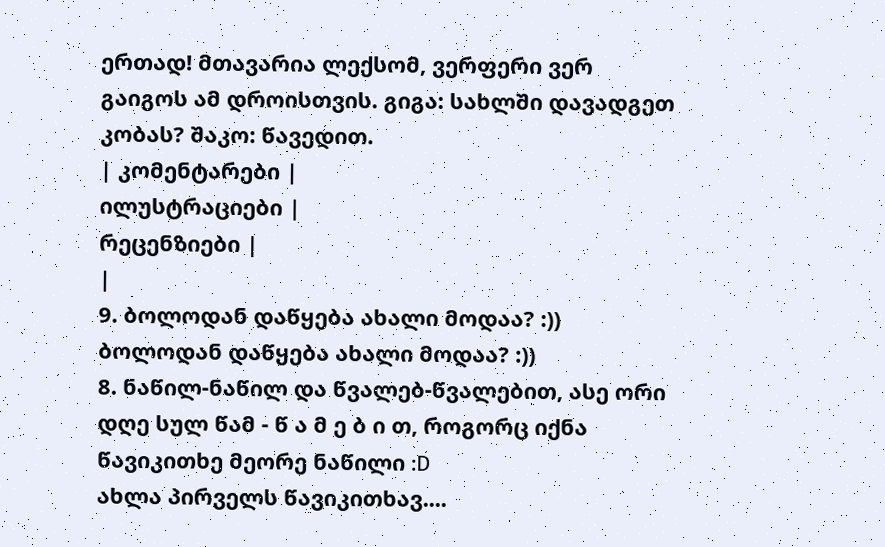ერთად! მთავარია ლექსომ, ვერფერი ვერ გაიგოს ამ დროისთვის. გიგა: სახლში დავადგეთ კობას? შაკო: წავედით.
| კომენტარები |
ილუსტრაციები |
რეცენზიები |
|
9. ბოლოდან დაწყება ახალი მოდაა? :)) ბოლოდან დაწყება ახალი მოდაა? :))
8. ნაწილ-ნაწილ და წვალებ-წვალებით, ასე ორი დღე სულ წამ - წ ა მ ე ბ ი თ, როგორც იქნა წავიკითხე მეორე ნაწილი :D
ახლა პირველს წავიკითხავ....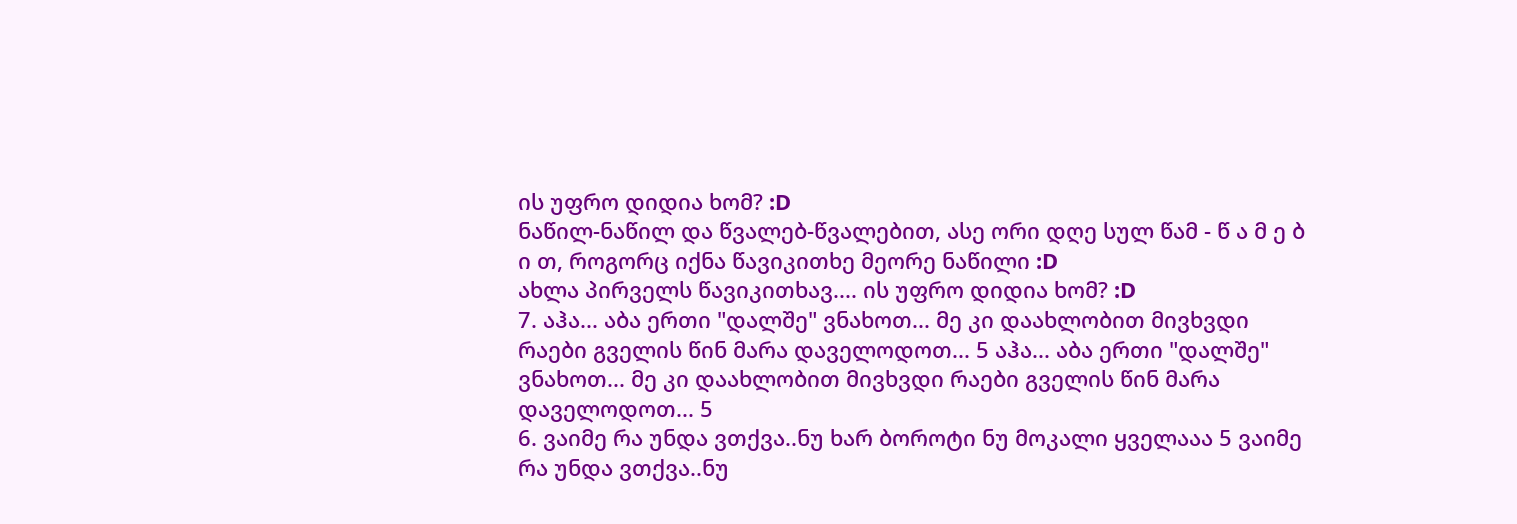ის უფრო დიდია ხომ? :D
ნაწილ-ნაწილ და წვალებ-წვალებით, ასე ორი დღე სულ წამ - წ ა მ ე ბ ი თ, როგორც იქნა წავიკითხე მეორე ნაწილი :D
ახლა პირველს წავიკითხავ.... ის უფრო დიდია ხომ? :D
7. აჰა... აბა ერთი "დალშე" ვნახოთ... მე კი დაახლობით მივხვდი რაები გველის წინ მარა დაველოდოთ... 5 აჰა... აბა ერთი "დალშე" ვნახოთ... მე კი დაახლობით მივხვდი რაები გველის წინ მარა დაველოდოთ... 5
6. ვაიმე რა უნდა ვთქვა..ნუ ხარ ბოროტი ნუ მოკალი ყველააა 5 ვაიმე რა უნდა ვთქვა..ნუ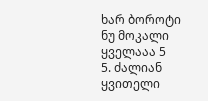ხარ ბოროტი ნუ მოკალი ყველააა 5
5. ძალიან ყვითელი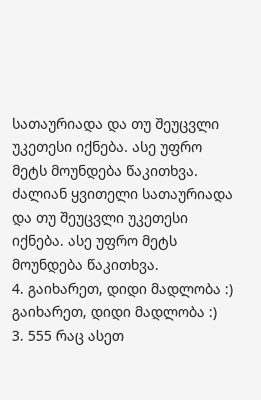სათაურიადა და თუ შეუცვლი უკეთესი იქნება. ასე უფრო მეტს მოუნდება წაკითხვა. ძალიან ყვითელი სათაურიადა და თუ შეუცვლი უკეთესი იქნება. ასე უფრო მეტს მოუნდება წაკითხვა.
4. გაიხარეთ, დიდი მადლობა :)
გაიხარეთ, დიდი მადლობა :)
3. 555 რაც ასეთ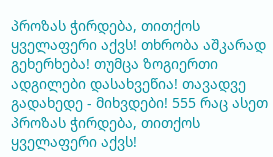პროზას ჭირდება, თითქოს ყველაფერი აქვს! თხრობა აშკარად გეხერხება! თუმცა ზოგიერთი ადგილები დასახვეწია! თავადვე გადახედე - მიხვდები! 555 რაც ასეთ პროზას ჭირდება, თითქოს ყველაფერი აქვს!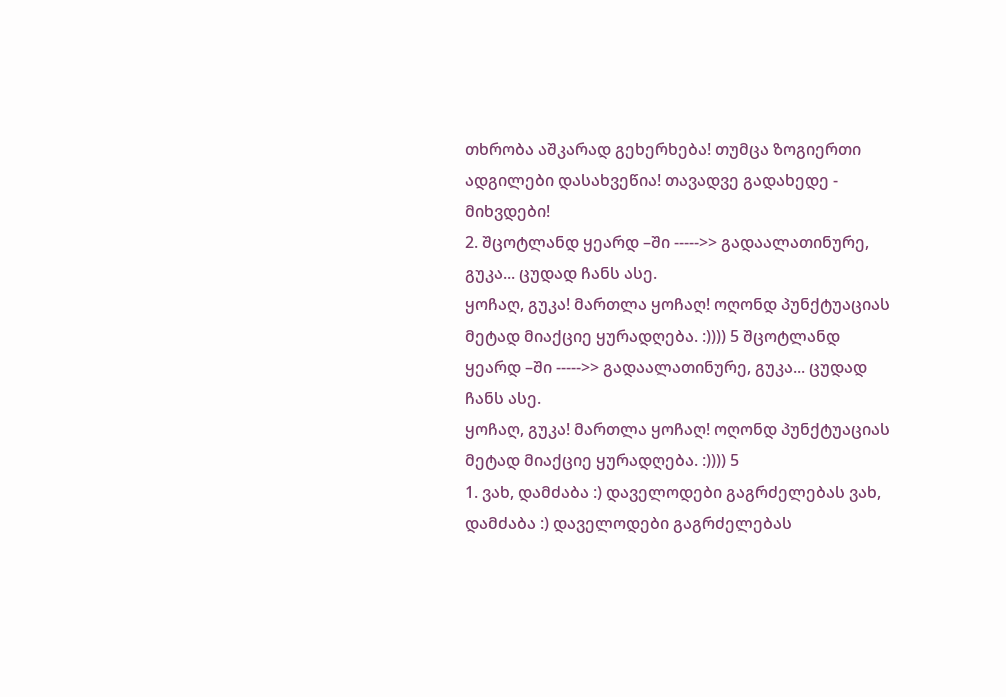თხრობა აშკარად გეხერხება! თუმცა ზოგიერთი ადგილები დასახვეწია! თავადვე გადახედე - მიხვდები!
2. შცოტლანდ ყეარდ –ში ----->> გადაალათინურე, გუკა... ცუდად ჩანს ასე.
ყოჩაღ, გუკა! მართლა ყოჩაღ! ოღონდ პუნქტუაციას მეტად მიაქციე ყურადღება. :)))) 5 შცოტლანდ ყეარდ –ში ----->> გადაალათინურე, გუკა... ცუდად ჩანს ასე.
ყოჩაღ, გუკა! მართლა ყოჩაღ! ოღონდ პუნქტუაციას მეტად მიაქციე ყურადღება. :)))) 5
1. ვახ, დამძაბა :) დაველოდები გაგრძელებას ვახ, დამძაბა :) დაველოდები გაგრძელებას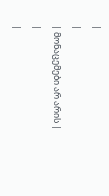|
|
| მონაცემები არ არის |
|
|